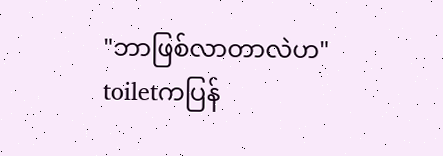"ဘာဖြစ်လာတာလဲဟ"
toiletကပြန်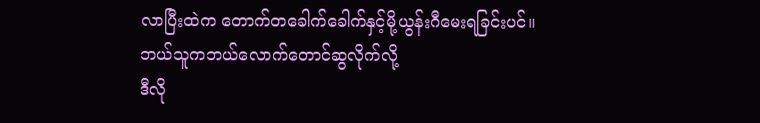လာပြီးထဲက တောက်တခေါက်ခေါက်နှင့်မို့ယွန်းဂီမေးရခြင်းပင်။
ဘယ်သူကဘယ်လောက်တောင်ဆွလိုက်လို့
ဒီလို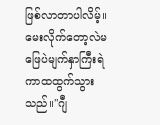ဖြစ်လာတာပါလိမ့်။မေးလိုက်တော့လဲမဖြေပဲမျက်နှာကြီးရဲကာထထွက်သွားသည်။"ဂျီ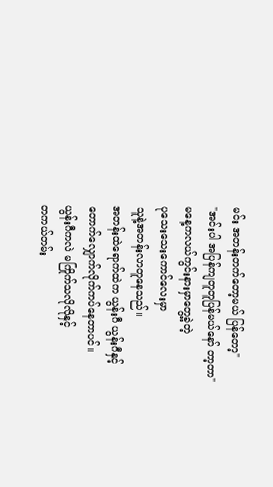မင်း အတန်းတက်တော့မယ် ပြန်တော့"
"အင်းပါ အပြန်ကျတူတူပြန်မယ်နော် တာ့တာ"
မနေ့ကလယ်ကွင်းနားမှာတွေ့ခဲ့တဲ့
ပုသေးသေးကောင်လေးမှာ
သူနဲ့အတန်းလာတူနေသည်။
အတန်းထဲရောက်ထဲက ယွန်းဂီ ယွန်းဂီနှင့်
တောက်လျှောက်လိုက်ကပ်နေတာပင်။
ယွန်းဂီကလဲ မကြိုက်သလိုလိုနှင့်
တကယ်တမ်း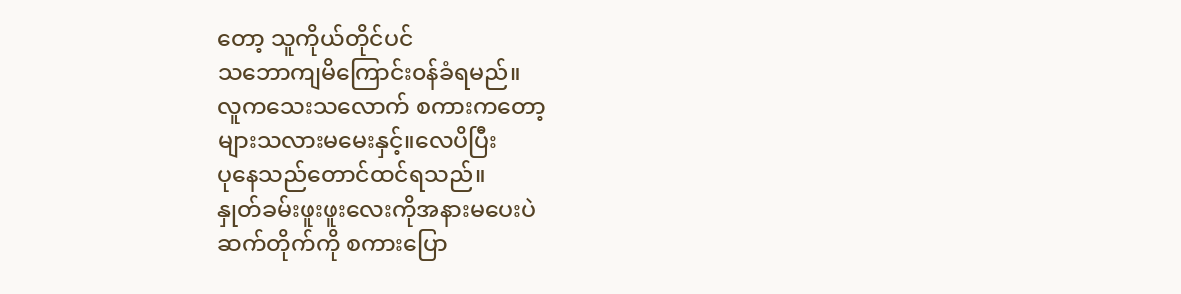တော့ သူကိုယ်တိုင်ပင်
သဘောကျမိကြောင်း၀န်ခံရမည်။
လူကသေးသလောက် စကားကတော့
များသလားမမေးနှင့်။လေပိပြီး
ပုနေသည်တောင်ထင်ရသည်။
နှုတ်ခမ်းဖူးဖူးလေးကိုအနားမပေးပဲ
ဆက်တိုက်ကို စကားပြော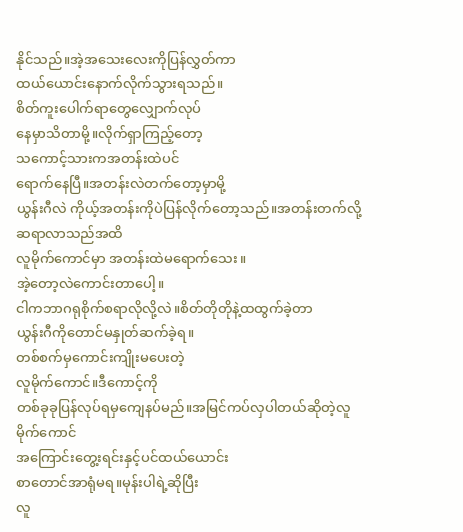နိုင်သည်။အဲ့အသေးလေးကိုပြန်လွှတ်ကာ
ထယ်ယောင်းနောက်လိုက်သွားရသည်။
စိတ်ကူးပေါက်ရာတွေလျှောက်လုပ်
နေမှာသိတာမို့။လိုက်ရှာကြည့်တော့
သကောင့်သားကအတန်းထဲပင်
ရောက်နေပြီ။အတန်းလဲတက်တော့မှာမို့
ယွန်းဂီလဲ ကိုယ့်အတန်းကိုပဲပြန်လိုက်တော့သည်။အတန်းတက်လို့ဆရာလာသည်အထိ
လူမိုက်ကောင်မှာ အတန်းထဲမရောက်သေး။
အဲ့တော့လဲကောင်းတာပေါ့။
ငါကဘာဂရုစိုက်စရာလိုလို့လဲ။စိတ်တိုတိုနဲ့ထထွက်ခဲ့တာ
ယွန်းဂီကိုတောင်မနှုတ်ဆက်ခဲ့ရ။
တစ်စက်မှကောင်းကျိုးမပေးတဲ့
လူမိုက်ကောင်။ဒီကောင့်ကို
တစ်ခုခုပြန်လုပ်ရမှကျေနပ်မည်။အမြင်ကပ်လှပါတယ်ဆိုတဲ့လူမိုက်ကောင်
အကြောင်းတွေ့းရင်းနှင့်ပင်ထယ်ယောင်း
စာတောင်အာရုံမရ။မုန်းပါရဲ့ဆိုပြီး
လူ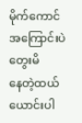မိုက်ကောင်အကြောင်းပဲတွေးမိ
နေတဲ့ထယ်ယောင်းပါ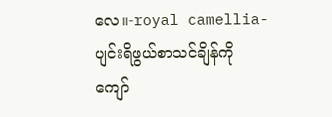လေ။-royal camellia-
ပျင်းရိဖွယ်စာသင်ချိန်ကို
ကျော်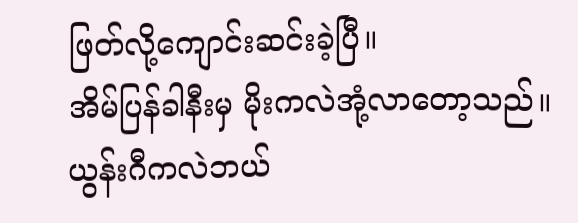ဖြတ်လို့ကျောင်းဆင်းခဲ့ပြီ။
အိမ်ပြန်ခါနီးမှ မိုးကလဲအုံ့လာတော့သည်။
ယွန်းဂီကလဲဘယ်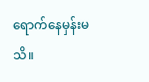ရောက်နေမှန်းမသိ။